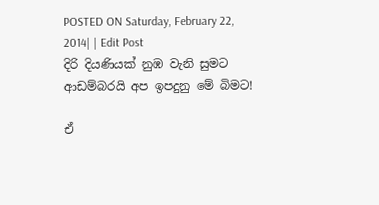POSTED ON Saturday, February 22, 2014| | Edit Post
දිරි දියණියක්‌ නුඹ වැනි සුමට
ආඩම්බරයි අප ඉපදුනු මේ බිමට!

ඒ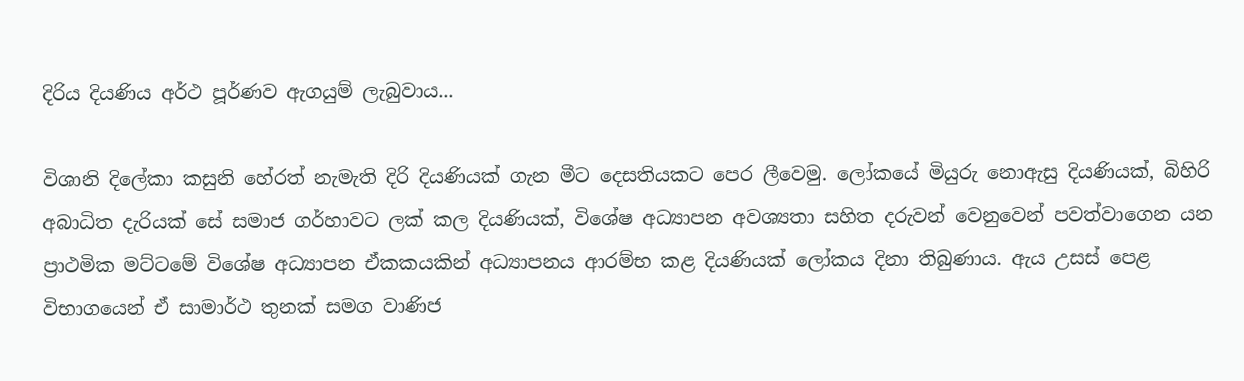දිරිය දියණිය අර්ථ පූර්ණව ඇගයුම් ලැබුවාය...

විශානි දිලේකා කසුනි හේරත් නැමැති දිරි දියණියක්‌ ගැන මීට දෙසතියකට පෙර ලීවෙමු. ලෝකයේ මියුරු නොඇසු දියණියක්‌, බිහිරි අබාධිත දැරියක්‌ සේ සමාජ ගර්හාවට ලක්‌ කල දියණියක්‌, විශේෂ අධ්‍යාපන අවශ්‍යතා සහිත දරුවන් වෙනුවෙන් පවත්වාගෙන යන ප්‍රාථමික මට්‌ටමේ විශේෂ අධ්‍යාපන ඒකකයකින් අධ්‍යාපනය ආරම්භ කළ දියණියක්‌ ලෝකය දිනා තිබුණාය. ඇය උසස්‌ පෙළ විභාගයෙන් ඒ සාමාර්ථ තුනක්‌ සමග වාණිජ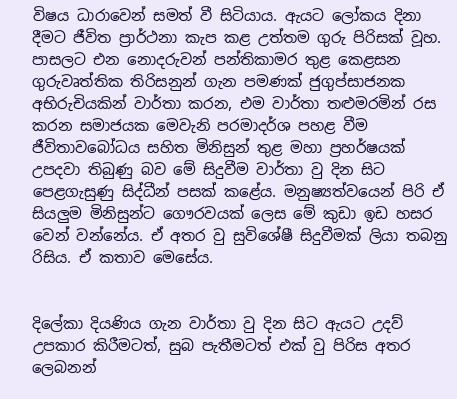විෂය ධාරාවෙන් සමත් වී සිටියාය. ඇයට ලෝකය දිනා දීමට ජීවිත ප්‍රාර්ථනා කැප කළ උත්තම ගුරු පිරිසක්‌ වූහ. පාසලට එන නොදරුවන් පන්තිකාමර තුළ කෙළසන ගුරුවෘත්තික තිරිසනුන් ගැන පමණක්‌ ජුගුප්සාජනක අභිරුචියකින් වාර්තා කරන, එම වාර්තා තළුමරමින් රස කරන සමාජයක මෙවැනි පරමාදර්ශ පහළ වීම ජීවිතාවබෝධය සහිත මිනිසුන් තුළ මහා ප්‍රහර්ෂයක්‌ උපදවා තිබුණු බව මේ සිදුවීම වාර්තා වු දින සිට පෙළගැසුණු සිද්ධීන් පසක්‌ කළේය. මනුෂ්‍යත්වයෙන් පිරි ඒ සියලුම මිනිසුන්ට ගෞරවයක්‌ ලෙස මේ කුඩා ඉඩ හසර වෙන් වන්නේය. ඒ අතර වු සුවිශේෂී සිදුවීමක්‌ ලියා තබනු රිසිය. ඒ කතාව මෙසේය.


දිලේකා දියණිය ගැන වාර්තා වු දින සිට ඇයට උදව් උපකාර කිරීමටත්, සුබ පැතීමටත් එක්‌ වු පිරිස අතර ලෙබනන්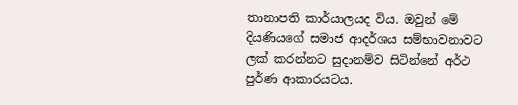තානාපති කාර්යාලයද විය. ඔවුන් මේ දියණියගේ සමාජ ආදර්ශය සම්භාවනාවට ලක්‌ කරන්නට සුදානම්ව සිටින්නේ අර්ථ පුර්ණ ආකාරයටය.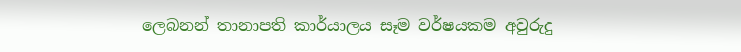ලෙබනන් තානාපති කාර්යාලය සෑම වර්ෂයකම අවුරුදු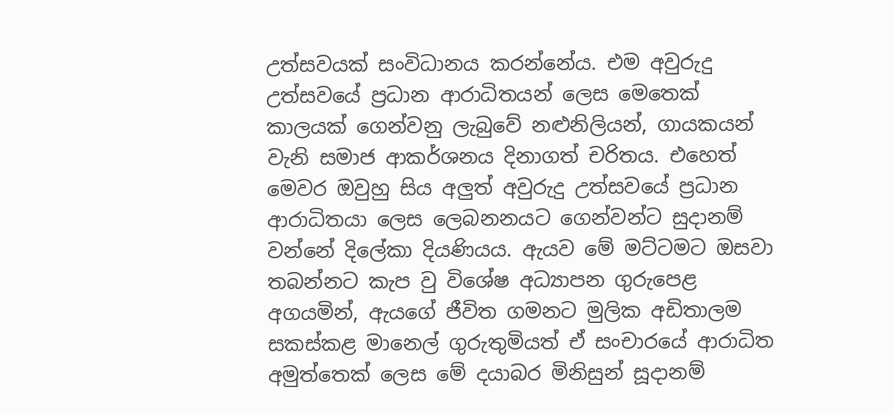උත්සවයක්‌ සංවිධානය කරන්නේය. එම අවුරුදු උත්සවයේ ප්‍රධාන ආරාධිතයන් ලෙස මෙතෙක්‌ කාලයක්‌ ගෙන්වනු ලැබුවේ නළුනිලියන්, ගායකයන් වැනි සමාජ ආකර්ශනය දිනාගත් චරිතය. එහෙත් මෙවර ඔවුහු සිය අලුත් අවුරුදු උත්සවයේ ප්‍රධාන ආරාධිතයා ලෙස ලෙබනනයට ගෙන්වන්ට සුදානම් වන්නේ දිලේකා දියණියය. ඇයව මේ මට්‌ටමට ඔසවා තබන්නට කැප වු විශේෂ අධ්‍යාපන ගුරුපෙළ අගයමින්, ඇයගේ ජීවිත ගමනට මුලික අඩිතාලම සකස්‌කළ මානෙල් ගුරුතුමියත් ඒ සංචාරයේ ආරාධිත අමුත්තෙක්‌ ලෙස මේ දයාබර මිනිසුන් සූදානම්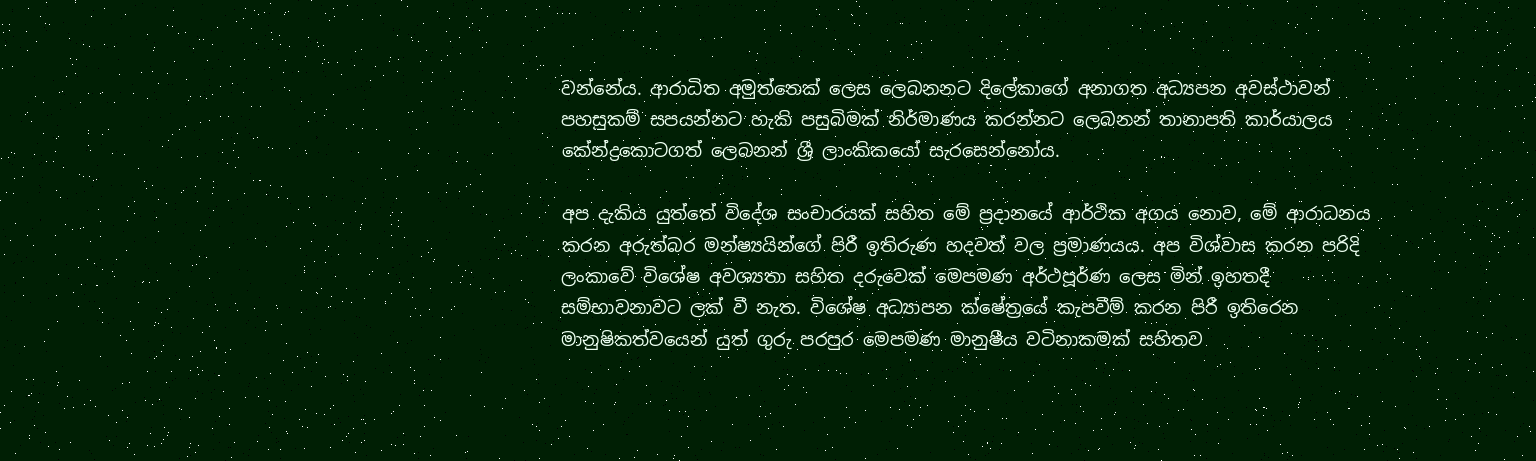වන්නේය. ආරාධිත අමුත්තෙක්‌ ලෙස ලෙබනනට දිලේකාගේ අනාගත අධ්‍යපන අවස්‌ථාවන් පහසුකම් සපයන්නට හැකි පසුබිමක්‌ නිර්මාණය කරන්නට ලෙබනන් තානාපති කාර්යාලය කේන්ද්‍රකොටගත් ලෙබනන් ශ්‍රී ලාංකිකයෝ සැරසෙන්නෝය.

අප දැකිය යුත්තේ විදේශ සංචාරයක්‌ සහිත මේ ප්‍රදානයේ ආර්ථික අගය නොව, මේ ආරාධනය කරන අරුත්බර මන්ෂ්‍යයින්ගේ පිරී ඉතිරුණ හදවත් වල ප්‍රමාණයය. අප විශ්වාස කරන පරිදි ලංකාවේ විශේෂ අවශ්‍යතා සහිත දරුවෙක්‌ මෙපමණ අර්ථපූර්ණ ලෙස මින් ඉහතදී සම්භාවනාවට ලක්‌ වී නැත. විශේෂ අධ්‍යාපන ක්‌ෂේත්‍රයේ කැපවීම් කරන පිරී ඉතිරෙන මානුෂිකත්වයෙන් යුත් ගුරු පරපුර මෙපමණ මානුෂීය වටිනාකමක්‌ සහිතව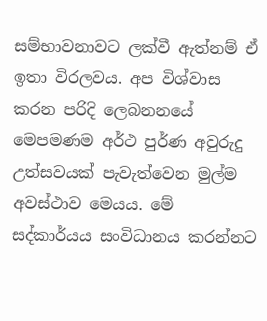සම්භාවනාවට ලක්‌වී ඇත්නම් ඒ ඉතා විරලවය. අප විශ්වාස කරන පරිදි ලෙබනනයේ මෙපමණම අර්ථ පුර්ණ අවුරුදු උත්සවයක්‌ පැවැත්වෙන මුල්ම අවස්‌ථාව මෙයය. මේ සද්කාර්යය සංවිධානය කරන්නට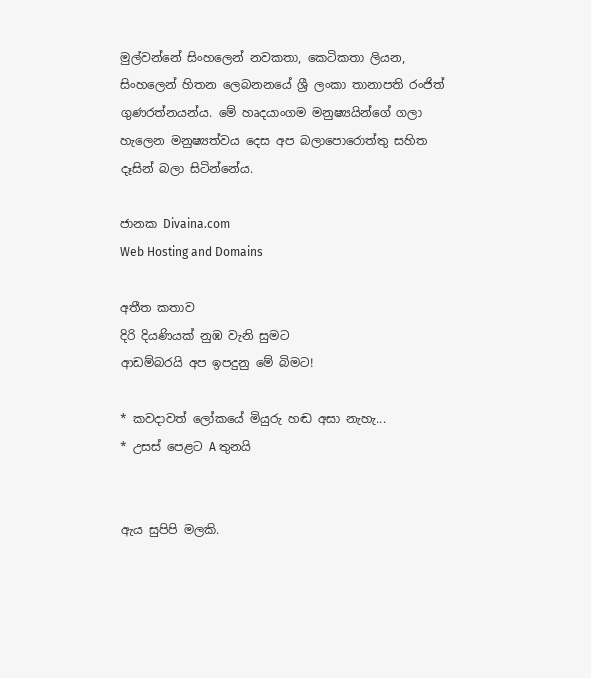මුල්වන්නේ සිංහලෙන් නවකතා, කෙටිකතා ලියන, සිංහලෙන් හිතන ලෙබනනයේ ශ්‍රී ලංකා තානාපති රංජිත් ගුණරත්නයන්ය. මේ හෘදයාංගම මනුෂ්‍යයින්ගේ ගලා හැලෙන මනුෂ්‍යත්වය දෙස අප බලාපොරොත්තු සහිත දෑසින් බලා සිටින්නේය.

ජානක Divaina.com                                                                                     Web Hosting and Domains

අතීත කතාව
දිරි දියණියක්‌ නුඹ වැනි සුමට
ආඩම්බරයි අප ඉපදුනු මේ බිමට!

* කවදාවත් ලෝකයේ මියුරු හඬ අසා නැහැ...
* උසස්‌ පෙළට A තුනයි


ඇය සුපිපි මලකි.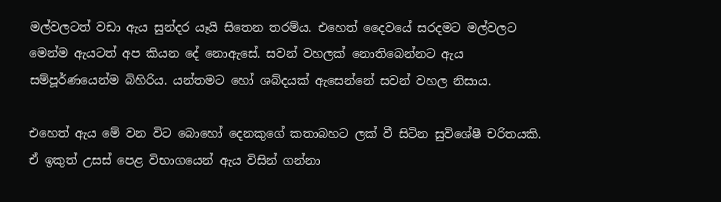මල්වලටත් වඩා ඇය සුන්දර යෑයි සිතෙන තරම්ය. එහෙත් දෛවයේ සරදමට මල්වලට මෙන්ම ඇයටත් අප කියන දේ නොඇසේ. සවන් වහලක්‌ නොතිබෙන්නට ඇය සම්පූර්ණයෙන්ම බිහිරිය. යන්තමට හෝ ශබ්දයක්‌ ඇසෙන්නේ සවන් වහල නිසාය.

එහෙත් ඇය මේ වන විට බොහෝ දෙනකුගේ කතාබහට ලක්‌ වී සිටින සුවිශේෂී චරිතයකි. ඒ ඉකුත් උසස්‌ පෙළ විභාගයෙන් ඇය විසින් ගන්නා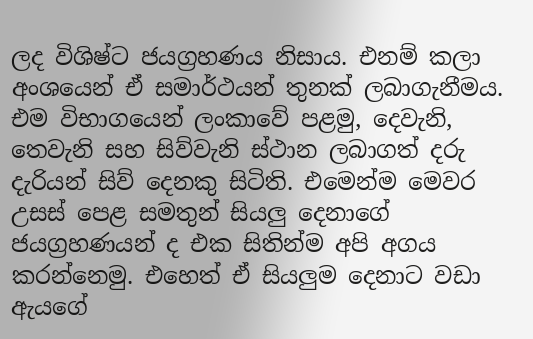ලද විශිෂ්ට ජයග්‍රහණය නිසාය. එනම් කලා අංශයෙන් ඒ සමාර්ථයන් තුනක්‌ ලබාගැනීමය. එම විභාගයෙන් ලංකාවේ පළමු, දෙවැනි, තෙවැනි සහ සිව්වැනි ස්‌ථාන ලබාගත් දරු දැරියන් සිව් දෙනකු සිටිති. එමෙන්ම මෙවර උසස්‌ පෙළ සමතුන් සියලු දෙනාගේ ජයග්‍රහණයන් ද එක සිතින්ම අපි අගය කරන්නෙමු. එහෙත් ඒ සියලුම දෙනාට වඩා ඇයගේ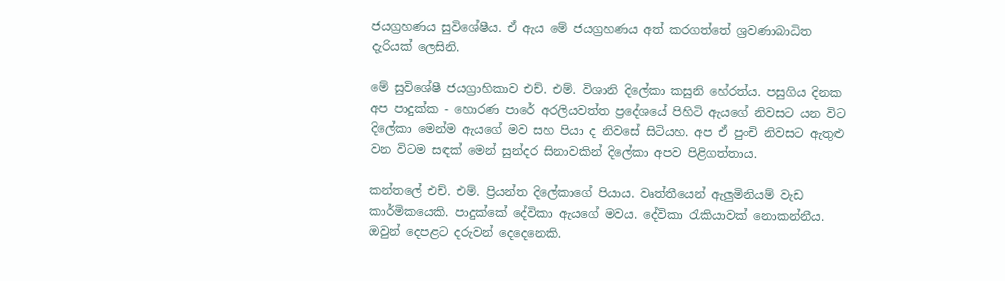ජයග්‍රහණය සුවිශේෂීය. ඒ ඇය මේ ජයග්‍රහණය අත් කරගත්තේ ශ්‍රවණාබාධිත දැරියක්‌ ලෙසිනි.

මේ සුවිශේෂී ජයග්‍රාහිකාව එච්. එම්. විශානි දිලේකා කසුනි හේරත්ය. පසුගිය දිනක අප පාදුක්‌ක - හොරණ පාරේ අරලියවත්ත ප්‍රදේශයේ පිහිටි ඇයගේ නිවසට යන විට දිලේකා මෙන්ම ඇයගේ මව සහ පියා ද නිවසේ සිටියහ. අප ඒ පුංචි නිවසට ඇතුළු වන විටම සඳක්‌ මෙන් සුන්දර සිනාවකින් දිලේකා අපව පිළිගත්තාය.

කන්තලේ එච්. එම්. ප්‍රියන්ත දිලේකාගේ පියාය. වෘත්තීයෙන් ඇලුමිනියම් වැඩ කාර්මිකයෙකි. පාදුක්‌කේ දේවිකා ඇයගේ මවය. දේවිකා රැකියාවක්‌ නොකන්නීය. ඔවුන් දෙපළට දරුවන් දෙදෙනෙකි.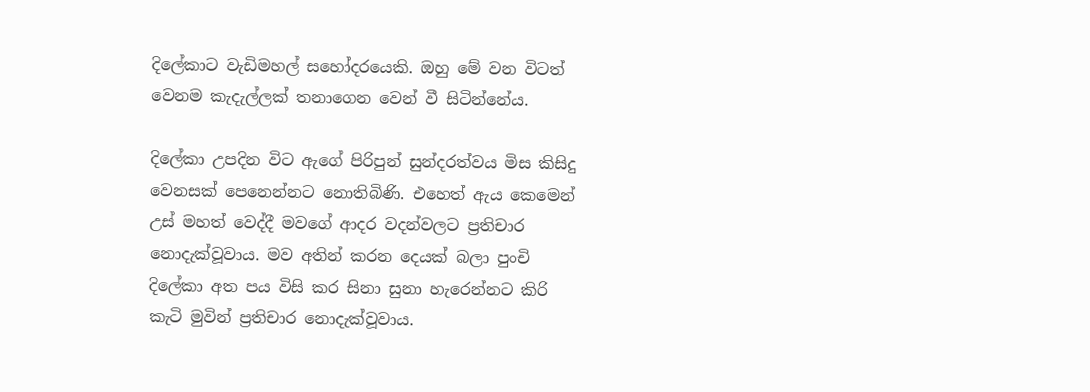දිලේකාට වැඩිමහල් සහෝදරයෙකි. ඔහු මේ වන විටත් වෙනම කැදැල්ලක්‌ තනාගෙන වෙන් වී සිටින්නේය.

දිලේකා උපදින විට ඇගේ පිරිපුන් සුන්දරත්වය මිස කිසිදු වෙනසක්‌ පෙනෙන්නට නොතිබිණි. එහෙත් ඇය කෙමෙන් උස්‌ මහත් වෙද්දී මවගේ ආදර වදන්වලට ප්‍රතිචාර නොදැක්‌වූවාය. මව අතින් කරන දෙයක්‌ බලා පුංචි දිලේකා අත පය විසි කර සිනා සුනා හැරෙන්නට කිරි කැටි මුවින් ප්‍රතිචාර නොදැක්‌වූවාය.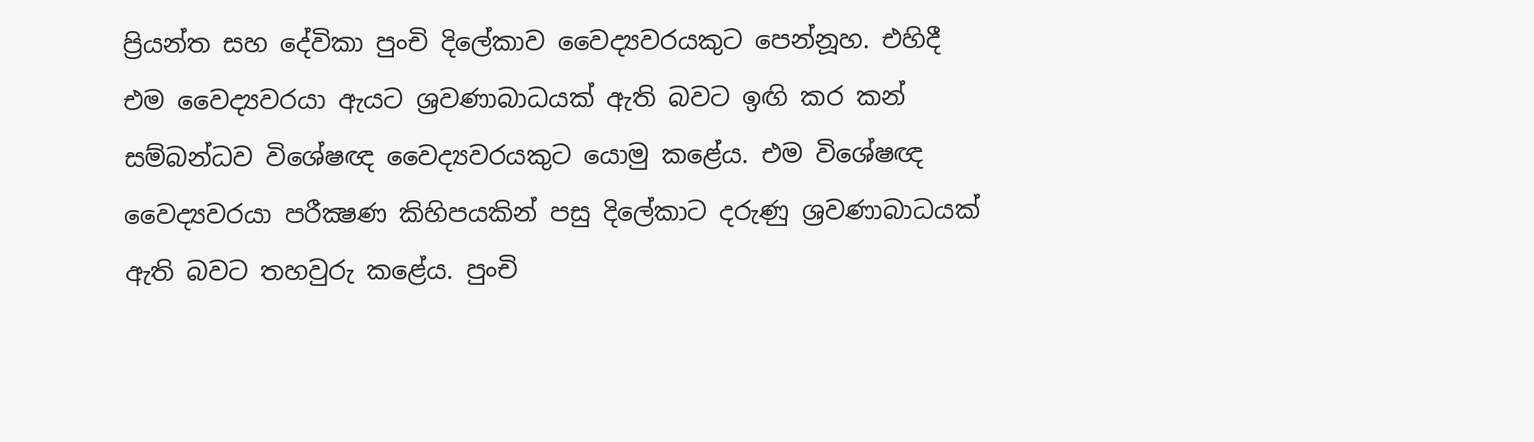ප්‍රියන්ත සහ දේවිකා පුංචි දිලේකාව වෛද්‍යවරයකුට පෙන්නූහ. එහිදී එම වෛද්‍යවරයා ඇයට ශ්‍රවණාබාධයක්‌ ඇති බවට ඉඟි කර කන් සම්බන්ධව විශේෂඥ වෛද්‍යවරයකුට යොමු කළේය. එම විශේෂඥ වෛද්‍යවරයා පරීක්‍ෂණ කිහිපයකින් පසු දිලේකාට දරුණු ශ්‍රවණාබාධයක්‌ ඇති බවට තහවුරු කළේය. පුංචි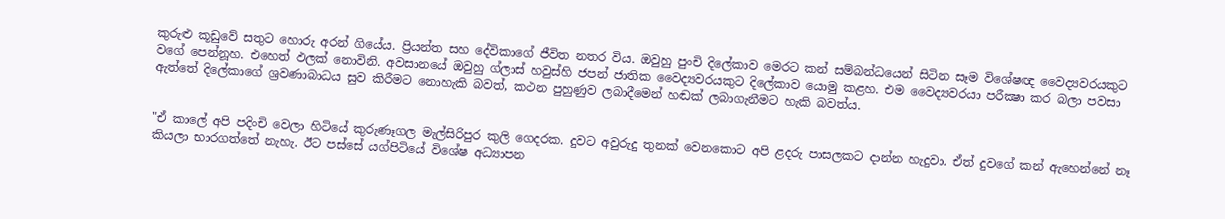කුරුළු කූඩුවේ සතුට හොරු අරන් ගියේය. ප්‍රියන්ත සහ දේවිකාගේ ජීවිත නතර විය. ඔවුහු පුංචි දිලේකාව මෙරට කන් සම්බන්ධයෙන් සිටින සෑම විශේෂඥ වෛද්‍යවරයකුට වගේ පෙන්නූහ. එහෙත් ඵලක්‌ නොවිනි. අවසානයේ ඔවුහු ග්ලාස්‌ හවුස්‌හි ජපන් ජාතික වෛද්‍යවරයකුට දිලේකාව යොමු කළහ. එම වෛද්‍යවරයා පරීක්‍ෂා කර බලා පවසා ඇත්තේ දිලේකාගේ ශ්‍රවණාබාධය සුව කිරීමට නොහැකි බවත්, කථන පුහුණුව ලබාදීමෙන් හඬක්‌ ලබාගැනීමට හැකි බවත්ය.


"ඒ කාලේ අපි පදිංචි වෙලා හිටියේ කුරුණෑගල මැල්සිරිපුර කුලි ගෙදරක. දුවට අවුරුදු තුනක්‌ වෙනකොට අපි ළදරු පාසලකට දාන්න හැදුවා. ඒත් දුවගේ කන් ඇහෙන්නේ නෑ කියලා භාරගත්තේ නැහැ. ඊට පස්‌සේ යග්පිටියේ විශේෂ අධ්‍යාපන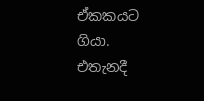ඒකකයට ගියා. එතැනදී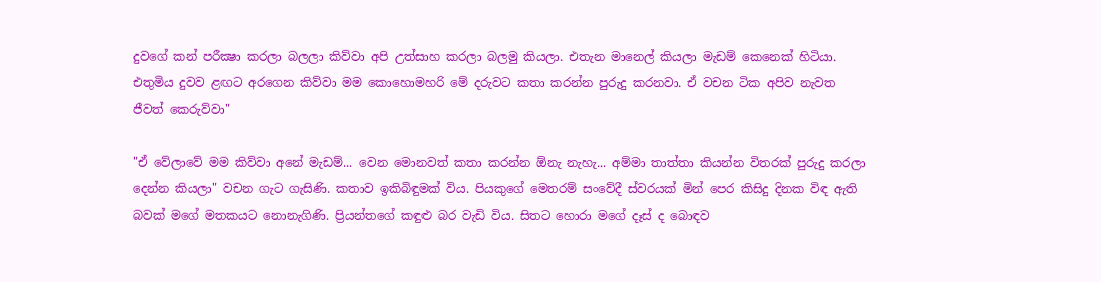දුවගේ කන් පරීක්‍ෂා කරලා බලලා කිව්වා අපි උත්සාහ කරලා බලමු කියලා. එතැන මානෙල් කියලා මැඩම් කෙනෙක්‌ හිටියා. එතුමිය දුවව ළඟට අරගෙන කිව්වා මම කොහොමහරි මේ දරුවට කතා කරන්න පුරුදු කරනවා. ඒ වචන ටික අපිව නැවත ජීවත් කෙරුව්වා"

"ඒ වේලාවේ මම කිව්වා අනේ මැඩම්... වෙන මොනවත් කතා කරන්න ඕනැ නැහැ... අම්මා තාත්තා කියන්න විතරක්‌ පුරුදු කරලා දෙන්න කියලා" වචන ගැට ගැසිණි. කතාව ඉකිබිඳුමක්‌ විය. පියකුගේ මෙතරම් සංවේදී ස්‌වරයක්‌ මින් පෙර කිසිදු දිනක විඳ ඇති බවක්‌ මගේ මතකයට නොනැගිණි. ප්‍රියන්තගේ කඳුළු බර වැඩි විය. සිතට හොරා මගේ දෑස්‌ ද බොඳව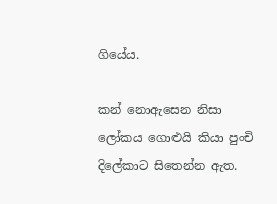ගියේය.

කන් නොඇසෙන නිසා ලෝකය ගොළුයි කියා පුංචි දිලේකාට සිතෙන්න ඇත.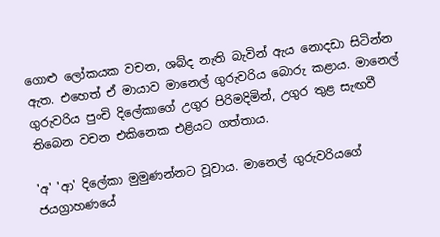ගොළු ලෝකයක වචන, ශබ්ද නැති බැවින් ඇය නොදඩා සිටින්න ඇත. එහෙත් ඒ මායාව මානෙල් ගුරුවරිය බොරු කළාය. මානෙල් ගුරුවරිය පුංචි දිලේකාගේ උගුර පිරිමදිමින්, උගුර තුළ සැඟවී තිබෙන වචන එකිනෙක එළියට ගත්තාය.

'අ' 'ආ' දිලේකා මුමුණන්නට වූවාය. මානෙල් ගුරුවරියගේ ජයග්‍රාහණයේ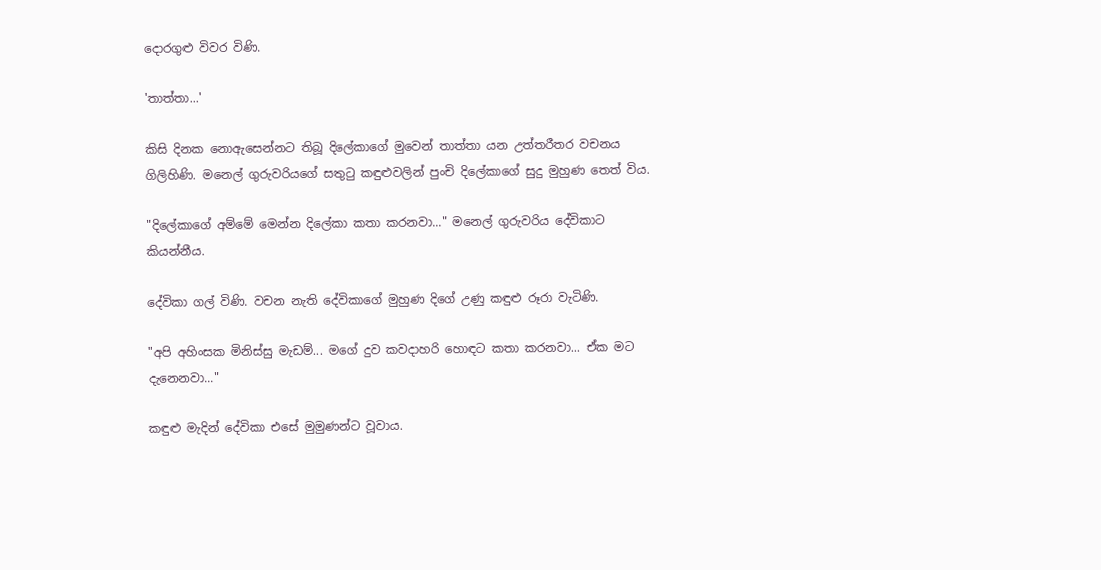දොරගුළු විවර විණි.

'තාත්තා...'

කිසි දිනක නොඇසෙන්නට තිබූ දිලේකාගේ මුවෙන් තාත්තා යන උත්තරීතර වචනය ගිලිහිණි. මනෙල් ගුරුවරියගේ සතුටු කඳුළුවලින් පුංචි දිලේකාගේ සුදු මුහුණ තෙත් විය.

"දිලේකාගේ අම්මේ මෙන්න දිලේකා කතා කරනවා..." මනෙල් ගුරුවරිය දේවිකාට කියන්නීය.

දේවිකා ගල් විණි. වචන නැති දේවිකාගේ මුහුණ දිගේ උණු කඳුළු රූරා වැටිණි.

"අපි අහිංසක මිනිස්‌සු මැඩම්... මගේ දුව කවදාහරි හොඳට කතා කරනවා... ඒක මට දැනෙනවා..."

කඳුළු මැදින් දේවිකා එසේ මුමුණන්ට වූවාය.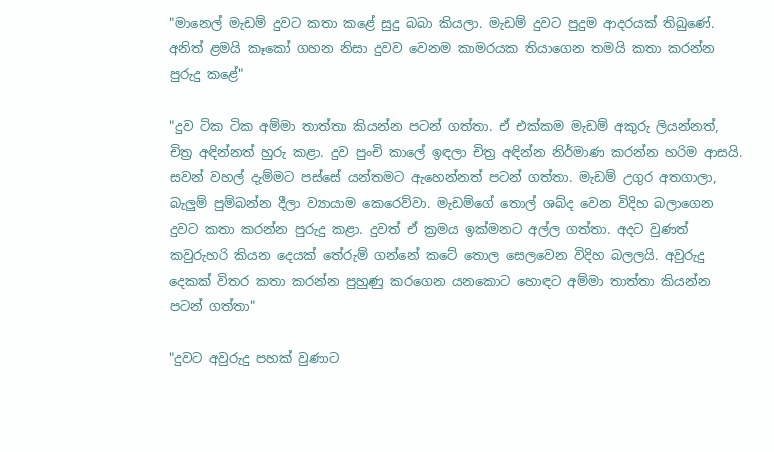"මානෙල් මැඩම් දුවට කතා කළේ සුදු බබා කියලා. මැඩම් දුවට පුදුම ආදරයක්‌ තිබුණේ. අනිත් ළමයි කෑකෝ ගහන නිසා දුවව වෙනම කාමරයක තියාගෙන තමයි කතා කරන්න පුරුදු කළේ"

"දුව ටික ටික අම්මා තාත්තා කියන්න පටන් ගත්තා. ඒ එක්‌කම මැඩම් අකුරු ලියන්නත්, චිත්‍ර අඳින්නත් හුරු කළා. දුව පුංචි කාලේ ඉඳලා චිත්‍ර අඳින්න නිර්මාණ කරන්න හරිම ආසයි. සවන් වහල් දැම්මට පස්‌සේ යන්තමට ඇහෙන්නත් පටන් ගත්තා. මැඩම් උගුර අතගාලා, බැලුම් පුම්බන්න දීලා ව්‍යායාම කෙරෙව්වා. මැඩම්ගේ තොල් ශබ්ද වෙන විදිහ බලාගෙන දුවට කතා කරන්න පුරුදු කළා. දුවත් ඒ ක්‍රමය ඉක්‌මනට අල්ල ගත්තා. අදට වුණත් කවුරුහරි කියන දෙයක්‌ තේරුම් ගන්නේ කටේ තොල සෙලවෙන විදිහ බලලයි. අවුරුදු දෙකක්‌ විතර කතා කරන්න පුහුණු කරගෙන යනකොට හොඳට අම්මා තාත්තා කියන්න පටන් ගත්තා"

"දුවට අවුරුදු පහක්‌ වුණාට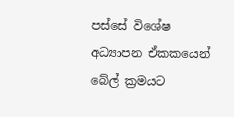පස්‌සේ විශේෂ අධ්‍යාපන ඒකකයෙන් බේල් ක්‍රමයට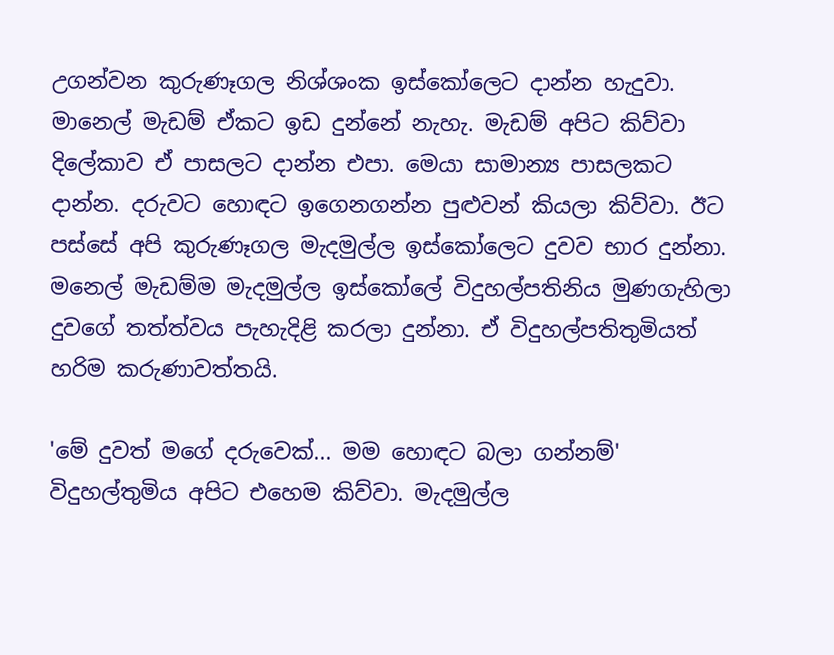උගන්වන කුරුණෑගල නිශ්ශංක ඉස්‌කෝලෙට දාන්න හැදුවා. මානෙල් මැඩම් ඒකට ඉඩ දුන්නේ නැහැ. මැඩම් අපිට කිව්වා දිලේකාව ඒ පාසලට දාන්න එපා. මෙයා සාමාන්‍ය පාසලකට දාන්න. දරුවට හොඳට ඉගෙනගන්න පුළුවන් කියලා කිව්වා. ඊට පස්‌සේ අපි කුරුණෑගල මැදමුල්ල ඉස්‌කෝලෙට දුවව භාර දුන්නා. මනෙල් මැඩම්ම මැදමුල්ල ඉස්‌කෝලේ විදුහල්පතිනිය මුණගැහිලා දුවගේ තත්ත්වය පැහැදිළි කරලා දුන්නා. ඒ විදුහල්පතිතුමියත් හරිම කරුණාවත්තයි.

'මේ දුවත් මගේ දරුවෙක්‌... මම හොඳට බලා ගන්නම්' විදුහල්තුමිය අපිට එහෙම කිව්වා. මැදමුල්ල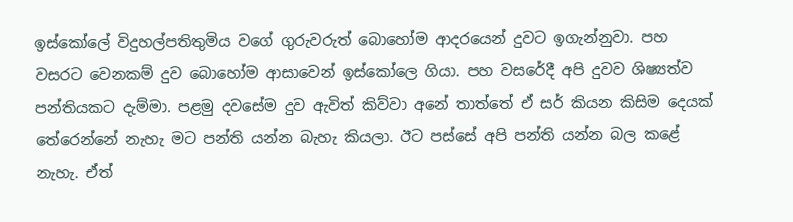ඉස්‌කෝලේ විදුහල්පතිතුමිය වගේ ගුරුවරුත් බොහෝම ආදරයෙන් දුවට ඉගැන්නුවා. පහ වසරට වෙනකම් දුව බොහෝම ආසාවෙන් ඉස්‌කෝලෙ ගියා. පහ වසරේදී අපි දුවව ශිෂ්‍යත්ව පන්තියකට දැම්මා. පළමු දවසේම දුව ඇවිත් කිව්වා අනේ තාත්තේ ඒ සර් කියන කිසිම දෙයක්‌ තේරෙන්නේ නැහැ මට පන්ති යන්න බැහැ කියලා. ඊට පස්‌සේ අපි පන්ති යන්න බල කළේ නැහැ. ඒත්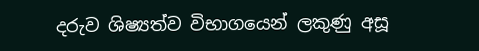දරුව ශිෂ්‍යත්ව විභාගයෙන් ලකුණු අසූ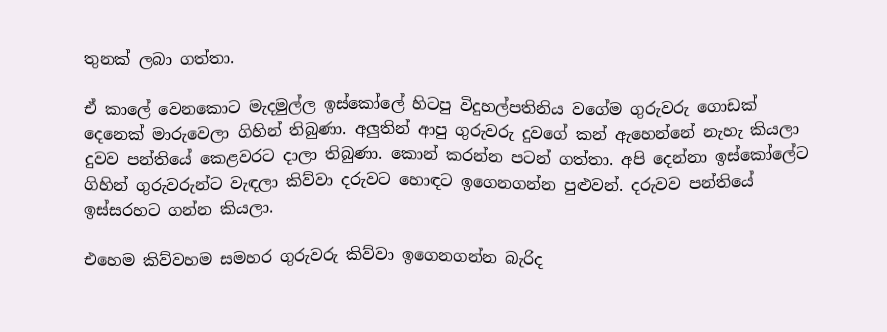තුනක්‌ ලබා ගත්තා.

ඒ කාලේ වෙනකොට මැදමුල්ල ඉස්‌කෝලේ හිටපු විදුහල්පතිනිය වගේම ගුරුවරු ගොඩක්‌ දෙනෙක්‌ මාරුවෙලා ගිහින් තිබුණා. අලුතින් ආපු ගුරුවරු දුවගේ කන් ඇහෙන්නේ නැහැ කියලා දුවව පන්තියේ කෙළවරට දාලා තිබුණා. කොන් කරන්න පටන් ගත්තා. අපි දෙන්නා ඉස්‌කෝලේට ගිහින් ගුරුවරුන්ට වැඳලා කිව්වා දරුවට හොඳට ඉගෙනගන්න පුළුවන්. දරුවව පන්තියේ ඉස්‌සරහට ගන්න කියලා.

එහෙම කිව්වහම සමහර ගුරුවරු කිව්වා ඉගෙනගන්න බැරිද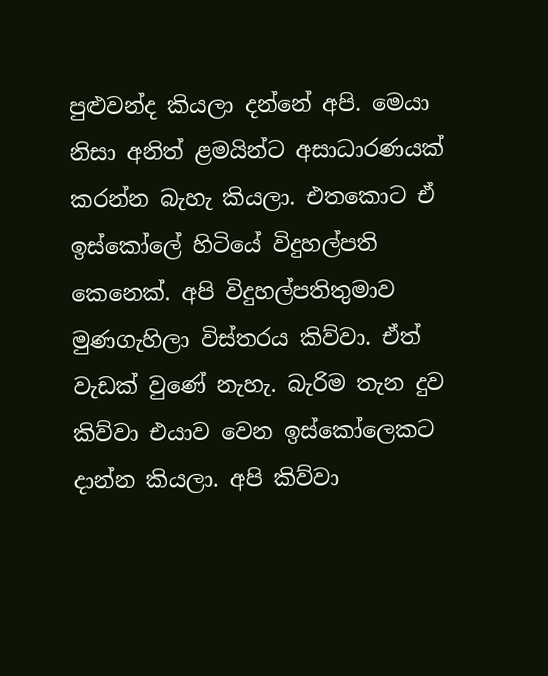පුළුවන්ද කියලා දන්නේ අපි. මෙයා නිසා අනිත් ළමයින්ට අසාධාරණයක්‌ කරන්න බැහැ කියලා. එතකොට ඒ ඉස්‌කෝලේ හිටියේ විදුහල්පති කෙනෙක්‌. අපි විදුහල්පතිතුමාව මුණගැහිලා විස්‌තරය කිව්වා. ඒත් වැඩක්‌ වුණේ නැහැ. බැරිම තැන දුව කිව්වා එයාව වෙන ඉස්‌කෝලෙකට දාන්න කියලා. අපි කිව්වා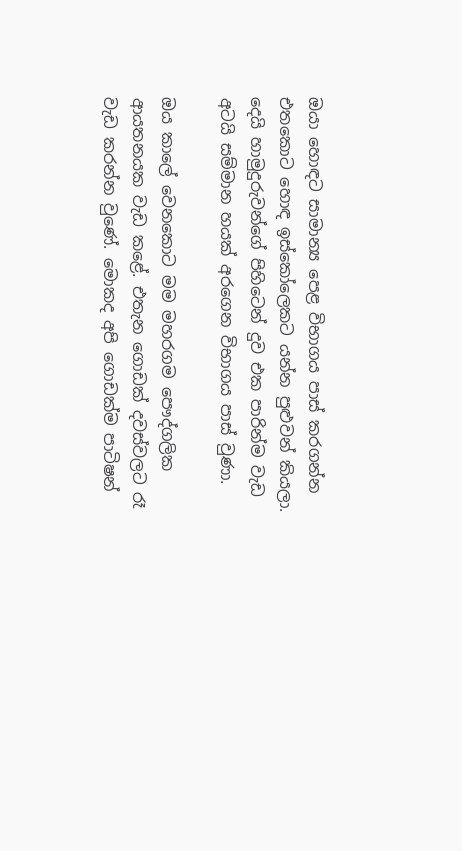ඔයා හොඳට සාමාන්‍ය පෙළ විභාගය පාස්‌ කරගන්න එතකොට හොඳ ඉස්‌කෝලෙකට යන්න පුළුවන් කියලා. දෙයි හාමුදුරුවන්ගේ පිහිටෙන් දුව එක පාරින්ම වැඩ අටයි සම්මාන හයක්‌ අරගෙන විභාගය පාස්‌ වුණා.

ඔය කාලේ වෙනකොට මම මහරගම පෞද්ගලික ආයතනයක වැඩ කළේ. එතැන ගොඩක්‌ දවස්‌වලට රෑ වැඩ කරන්න වුණේ. මොකද අපි ගොඩක්‌ම පාටිෂන්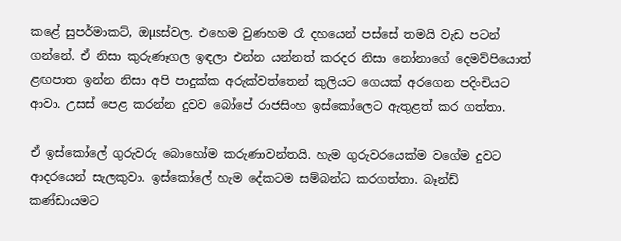කළේ සුපර්මාකට්‌, ඔµsස්‌වල. එහෙම වුණහම රෑ දහයෙන් පස්‌සේ තමයි වැඩ පටන් ගන්නේ. ඒ නිසා කුරුණෑගල ඉඳලා එන්න යන්නත් කරදර නිසා නෝනාගේ දෙමව්පියොත් ළඟපාත ඉන්න නිසා අපි පාදුක්‌ක අරුක්‌වත්තෙන් කුලියට ගෙයක්‌ අරගෙන පදිංචියට ආවා. උසස්‌ පෙළ කරන්න දුවව බෝපේ රාජසිංහ ඉස්‌කෝලෙට ඇතුළත් කර ගත්තා.

ඒ ඉස්‌කෝලේ ගුරුවරු බොහෝම කරුණාවන්තයි. හැම ගුරුවරයෙක්‌ම වගේම දුවට ආදරයෙන් සැලකුවා. ඉස්‌කෝලේ හැම දේකටම සම්බන්ධ කරගත්තා. බෑන්ඩ් කණ්‌ඩායමට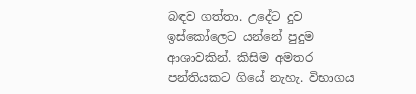බඳව ගත්තා. උදේට දුව ඉස්‌කෝලෙට යන්නේ පුදුම ආශාවකින්. කිසිම අමතර පන්තියකට ගියේ නැහැ. විභාගය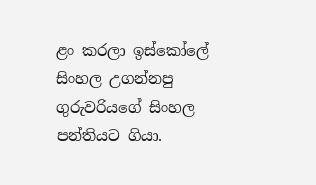ළං කරලා ඉස්‌කෝලේ සිංහල උගන්නපු ගුරුවරියගේ සිංහල පන්තියට ගියා.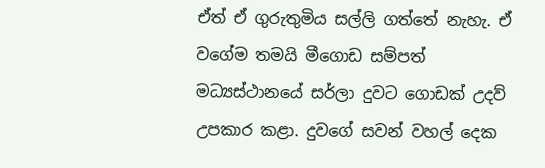ඒත් ඒ ගුරුතුමිය සල්ලි ගත්තේ නැහැ. ඒ වගේම තමයි මීගොඩ සම්පත් මධ්‍යස්‌ථානයේ සර්ලා දුවට ගොඩක්‌ උදව් උපකාර කළා. දුවගේ සවන් වහල් දෙක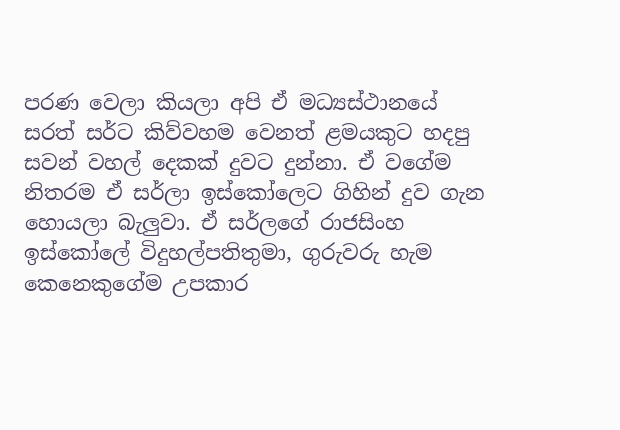පරණ වෙලා කියලා අපි ඒ මධ්‍යස්‌ථානයේ සරත් සර්ට කිව්වහම වෙනත් ළමයකුට හදපු සවන් වහල් දෙකක්‌ දුවට දුන්නා. ඒ වගේම නිතරම ඒ සර්ලා ඉස්‌කෝලෙට ගිහින් දුව ගැන හොයලා බැලුවා. ඒ සර්ලගේ රාජසිංහ ඉස්‌කෝලේ විදුහල්පතිතුමා, ගුරුවරු හැම කෙනෙකුගේම උපකාර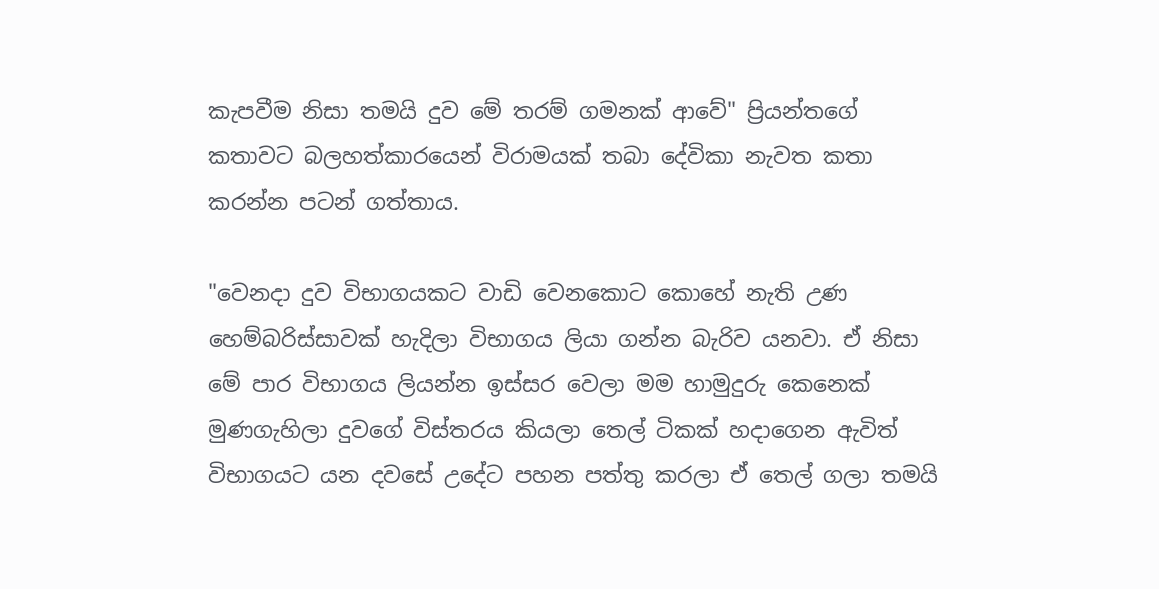කැපවීම නිසා තමයි දුව මේ තරම් ගමනක්‌ ආවේ" ප්‍රියන්තගේ කතාවට බලහත්කාරයෙන් විරාමයක්‌ තබා දේවිකා නැවත කතා කරන්න පටන් ගත්තාය.

"වෙනදා දුව විභාගයකට වාඩි වෙනකොට කොහේ නැති උණ හෙම්බරිස්‌සාවක්‌ හැදිලා විභාගය ලියා ගන්න බැරිව යනවා. ඒ නිසා මේ පාර විභාගය ලියන්න ඉස්‌සර වෙලා මම හාමුදුරු කෙනෙක්‌ මුණගැහිලා දුවගේ විස්‌තරය කියලා තෙල් ටිකක්‌ හදාගෙන ඇවිත් විභාගයට යන දවසේ උදේට පහන පත්තු කරලා ඒ තෙල් ගලා තමයි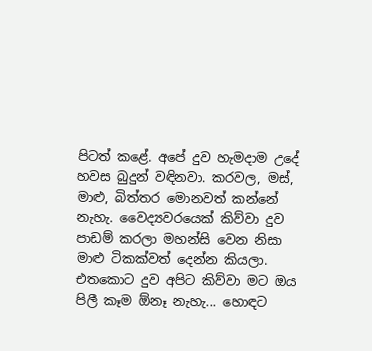පිටත් කළේ. අපේ දුව හැමදාම උදේ හවස බුදුන් වඳිනවා. කරවල, මස්‌, මාළු, බිත්තර මොනවත් කන්නේ නැහැ. වෛද්‍යවරයෙක්‌ කිව්වා දුව පාඩම් කරලා මහන්සි වෙන නිසා මාළු ටිකක්‌වත් දෙන්න කියලා. එතකොට දුව අපිට කිව්වා මට ඔය පිලී කෑම ඕනෑ නැහැ... හොඳට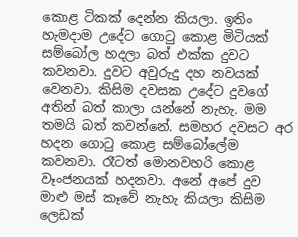කොළ ටිකක්‌ දෙන්න කියලා. ඉතිං හැමදාම උදේට ගොටු කොළ මිටියක්‌ සම්බෝල හදලා බත් එක්‌ක දුවට කවනවා. දුවට අවුරුදු දහ නවයක්‌ වෙනවා. කිසිම දවසක උදේට දුවගේ අතින් බත් කාලා යන්නේ නැහැ. මම තමයි බත් කවන්නේ. සමහර දවසට අර හදන ගොටු කොළ සම්බෝලේම කවනවා. රෑටත් මොනවහරි කොළ වෑංජනයක්‌ හදනවා. අනේ අපේ දුව මාළු මස්‌ කෑවේ නැහැ කියලා කිසිම ලෙඩක්‌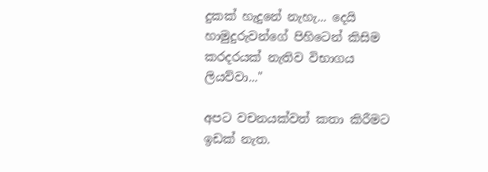දුකක්‌ හැදුනේ නැහැ... දෙයි හාමුදුරුවන්ගේ පිහිටෙන් කිසිම කරදරයක්‌ නැතිව විභාගය ලියව්වා..."

අපට වචනයක්‌වත් කතා කිරීමට ඉඩක්‌ නැත.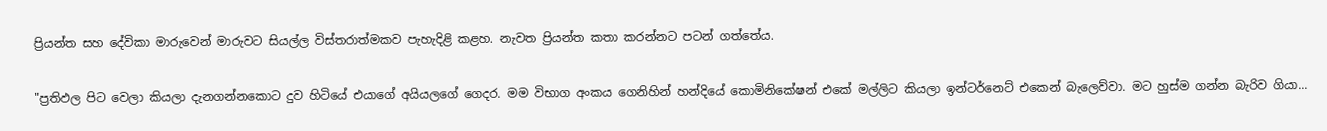ප්‍රියන්ත සහ දේවිකා මාරුවෙන් මාරුවට සියල්ල විස්‌තරාත්මකව පැහැදිළි කළහ. නැවත ප්‍රියන්ත කතා කරන්නට පටන් ගත්තේය.

"ප්‍රතිඵල පිට වෙලා කියලා දැනගන්නකොට දුව හිටියේ එයාගේ අයියලගේ ගෙදර. මම විභාග අංකය ගෙනිහින් හන්දියේ කොමිනිකේෂන් එකේ මල්ලිට කියලා ඉන්ටර්නෙට්‌ එකෙන් බැලෙව්වා. මට හුස්‌ම ගන්න බැරිව ගියා...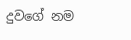දුවගේ නම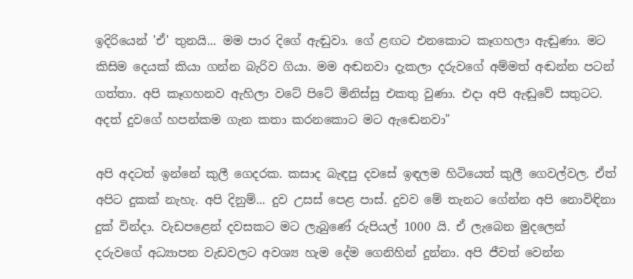ඉදිරියෙන් 'ඒ' තුනයි... මම පාර දිගේ ඇඬුවා. ගේ ළඟට එනකොට කෑගහලා ඇඬුණා. මට කිසිම දෙයක්‌ කියා ගන්න බැරිව ගියා. මම අඬනවා දැකලා දරුවගේ අම්මත් අඬන්න පටන් ගත්තා. අපි කෑගහනව ඇහිලා වටේ පිටේ මිනිස්‌සු එකතු වුණා. එදා අපි ඇඬුවේ සතුටට. අදත් දුවගේ හපන්කම ගැන කතා කරනකොට මට ඇඬෙනවා"

අපි අදටත් ඉන්නේ කුලී ගෙදරක. කසාද බැඳපු දවසේ ඉඳලම හිටියෙත් කුලී ගෙවල්වල. ඒත් අපිට දුකක්‌ නැහැ. අපි දිනුම්... දුව උසස්‌ පෙළ පාස්‌. දුවව මේ තැනට ගේන්න අපි නොවිඳිනා දුක්‌ වින්දා. වැඩපළෙන් දවසකට මට ලැබුණේ රුපියල් 1000 යි. ඒ ලැබෙන මුදලෙන් දරුවගේ අධ්‍යාපන වැඩවලට අවශ්‍ය හැම දේම ගෙනිහින් දුන්නා. අපි ජීවත් වෙන්න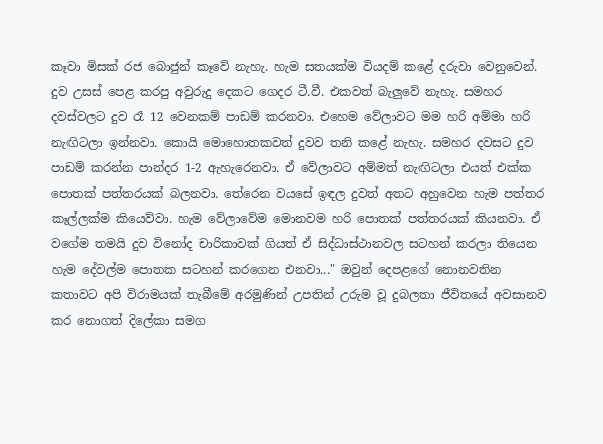කෑවා මිසක්‌ රජ බොජුන් කෑවේ නැහැ. හැම සතයක්‌ම වියදම් කළේ දරුවා වෙනුවෙන්. දුව උසස්‌ පෙළ කරපු අවුරුදු දෙකට ගෙදර ටී.වී. එකවත් බැලුවේ නැහැ. සමහර දවස්‌වලට දුව රෑ 12 වෙනකම් පාඩම් කරනවා. එහෙම වේලාවට මම හරි අම්මා හරි නැඟිටලා ඉන්නවා. කොයි මොහොතකවත් දුවව තනි කළේ නැහැ. සමහර දවසට දුව පාඩම් කරන්න පාන්දර 1-2 ඇහැරෙනවා. ඒ වේලාවට අම්මත් නැඟිටලා එයත් එක්‌ක පොතක්‌ පත්තරයක්‌ බලනවා. තේරෙන වයසේ ඉඳල දුවත් අතට අහුවෙන හැම පත්තර කෑල්ලක්‌ම කියෙව්වා. හැම වේලාවේම මොනවම හරි පොතක්‌ පත්තරයක්‌ කියනවා. ඒ වගේම තමයි දුව විනෝද චාරිකාවක්‌ ගියත් ඒ සිද්ධාස්‌ථානවල සටහන් කරලා තියෙන හැම දේවල්ම පොතක සටහන් කරගෙන එනවා..." ඔවුන් දෙපළගේ නොනවතින කතාවට අපි විරාමයක්‌ තැබීමේ අරමුණින් උපතින් උරුම වූ දුබලතා ජීවිතයේ අවසානව කර නොගත් දිලේකා සමග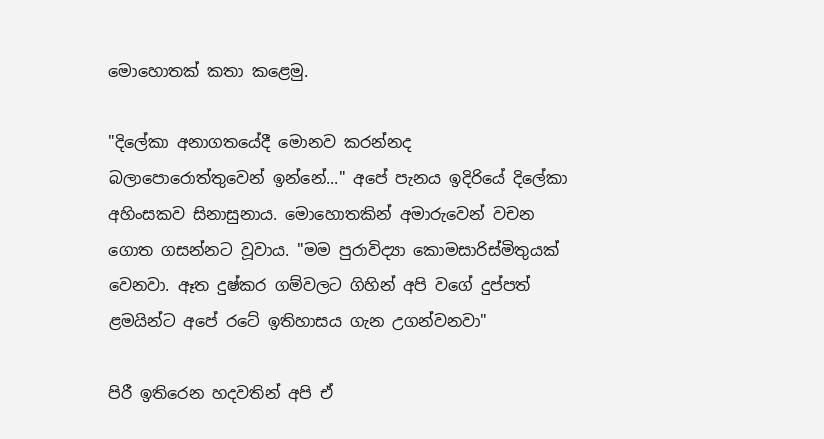මොහොතක්‌ කතා කළෙමු.

"දිලේකා අනාගතයේදී මොනව කරන්නද බලාපොරොත්තුවෙන් ඉන්නේ..." අපේ පැනය ඉදිරියේ දිලේකා අහිංසකව සිනාසුනාය. මොහොතකින් අමාරුවෙන් වචන ගොත ගසන්නට වූවාය. "මම පුරාවිද්‍යා කොමසාරිස්‌මිතුයක්‌ වෙනවා. ඈත දුෂ්කර ගම්වලට ගිහින් අපි වගේ දුප්පත් ළමයින්ට අපේ රටේ ඉතිහාසය ගැන උගන්වනවා"

පිරී ඉතිරෙන හදවතින් අපි ඒ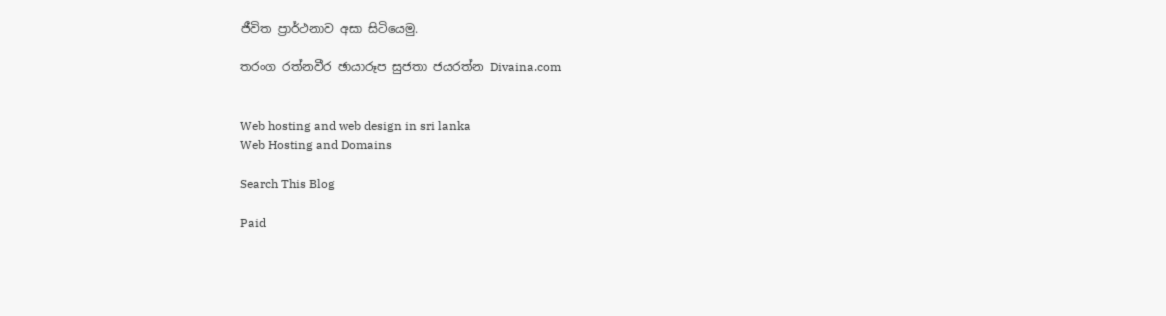ජීවිත ප්‍රාර්ථනාව අසා සිටියෙමු.

තරංග රත්නවීර ඡායාරූප සුජතා ජයරත්න Divaina.com


Web hosting and web design in sri lanka
Web Hosting and Domains

Search This Blog

Paid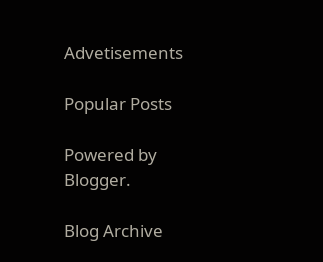Advetisements

Popular Posts

Powered by Blogger.

Blog Archive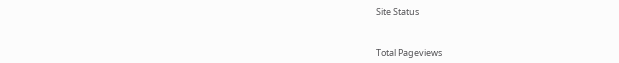Site Status


Total Pageviews